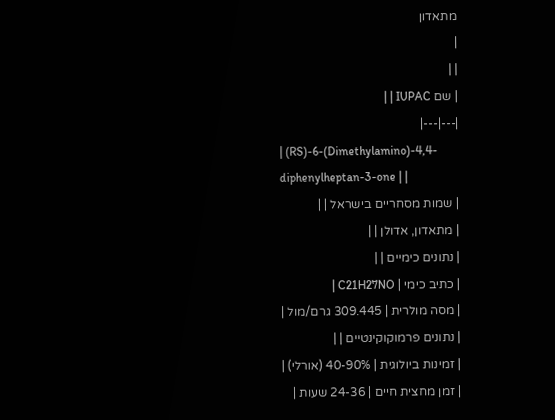מתאדון
|
| |
| שם IUPAC | |
|---|---|
| (RS)-6-(Dimethylamino)-4,4-diphenylheptan-3-one | |
| שמות מסחריים בישראל | |
| מתאדון, אדולן | |
| נתונים כימיים | |
| כתיב כימי | C21H27NO |
| מסה מולרית | 309.445 גרם/מול |
| נתונים פרמוקוקינטיים | |
| זמינות ביולוגית | 40-90% (אורלי) |
| זמן מחצית חיים | 24-36 שעות |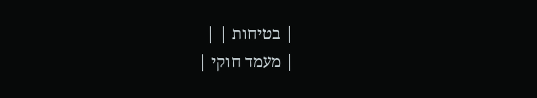| בטיחות | |
| מעמד חוקי |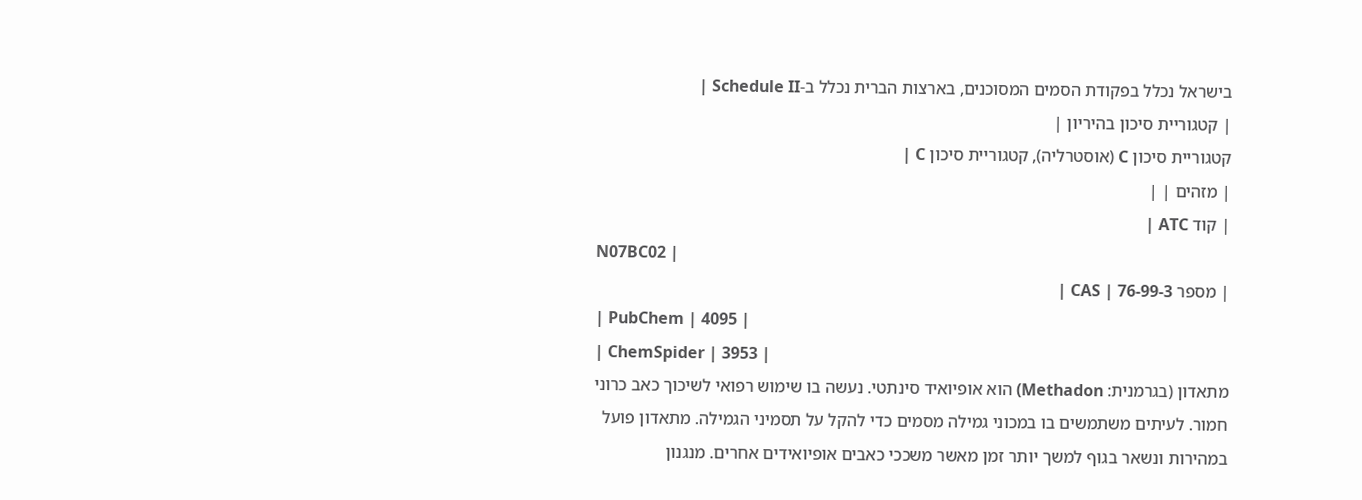בישראל נכלל בפקודת הסמים המסוכנים, בארצות הברית נכלל ב-Schedule II |
| קטגוריית סיכון בהיריון |
קטגוריית סיכון C (אוסטרליה), קטגוריית סיכון C |
| מזהים | |
| קוד ATC |
N07BC02 |
| מספר CAS | 76-99-3 |
| PubChem | 4095 |
| ChemSpider | 3953 |
מתאדון (בגרמנית: Methadon) הוא אופיואיד סינתטי. נעשה בו שימוש רפואי לשיכוך כאב כרוני חמור. לעיתים משתמשים בו במכוני גמילה מסמים כדי להקל על תסמיני הגמילה. מתאדון פועל במהירות ונשאר בגוף למשך יותר זמן מאשר משככי כאבים אופיואידים אחרים. מנגנון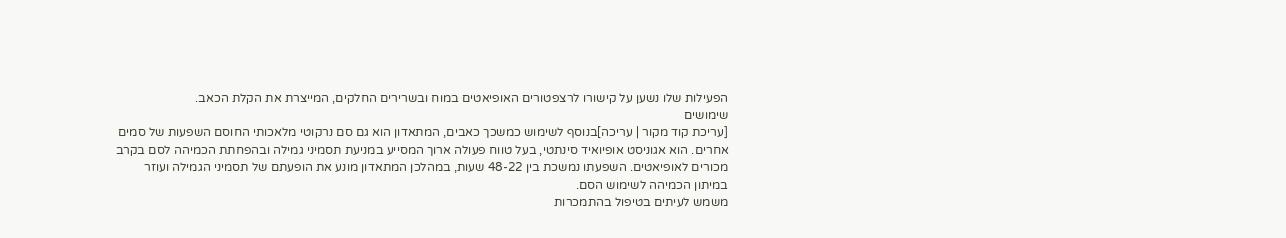הפעילות שלו נשען על קישורו לרצפטורים האופיאטים במוח ובשרירים החלקים, המייצרת את הקלת הכאב.
שימושים
[עריכת קוד מקור | עריכה]בנוסף לשימוש כמשכך כאבים, המתאדון הוא גם סם נרקוטי מלאכותי החוסם השפעות של סמים אחרים. הוא אגוניסט אופיואיד סינתטי, בעל טווח פעולה ארוך המסייע במניעת תסמיני גמילה ובהפחתת הכמיהה לסם בקרב מכורים לאופיאטים. השפעתו נמשכת בין 48-22 שעות, במהלכן המתאדון מונע את הופעתם של תסמיני הגמילה ועוזר במיתון הכמיהה לשימוש הסם.
משמש לעיתים בטיפול בהתמכרות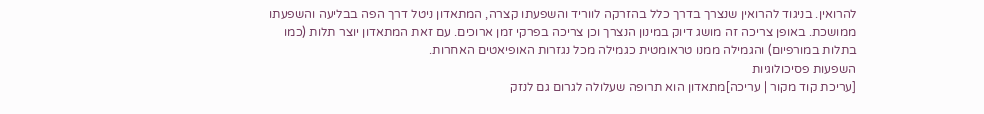להרואין. בניגוד להרואין שנצרך בדרך כלל בהזרקה לווריד והשפעתו קצרה, המתאדון ניטל דרך הפה בבליעה והשפעתו ממושכת. באופן צריכה זה מושג דיוק במינון הנצרך וכן צריכה בפרקי זמן ארוכים. עם זאת המתאדון יוצר תלות (כמו בתלות במורפיום) והגמילה ממנו טראומטית כגמילה מכל נגזרות האופיאטים האחרות.
השפעות פסיכולוגיות
[עריכת קוד מקור | עריכה]מתאדון הוא תרופה שעלולה לגרום גם לנזק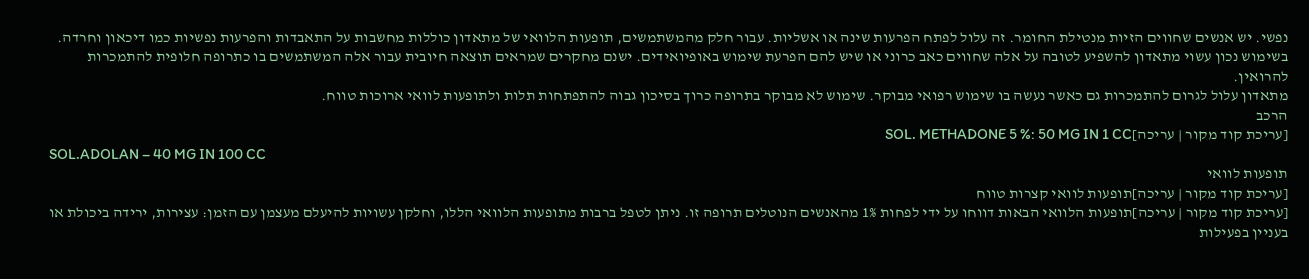נפשי. יש אנשים שחווים הזיות מנטילת החומר. זה עלול לפתח הפרעות שינה או אשליות. עבור חלק מהמשתמשים, תופעות הלוואי של מתאדון כוללות מחשבות על התאבדות והפרעות נפשיות כמו דיכאון וחרדה.
בשימוש נכון עשוי מתאדון להשפיע לטובה על אלה שחווים כאב כרוני או שיש להם הפרעת שימוש באופיואידים. ישנם מחקרים שמראים תוצאה חיובית עבור אלה המשתמשים בו כתרופה חלופית להתמכרות להרואין.
מתאדון עלול לגרום להתמכרות גם כאשר נעשה בו שימוש רפואי מבוקר. שימוש לא מבוקר בתרופה כרוך בסיכון גבוה להתפתחות תלות ולתופעות לוואי ארוכות טווח.
הרכב
[עריכת קוד מקור | עריכה]SOL. METHADONE 5 %: 50 MG IN 1 CC
SOL.ADOLAN – 40 MG IN 100 CC
תופעות לוואי
[עריכת קוד מקור | עריכה]תופעות לוואי קצרות טווח
[עריכת קוד מקור | עריכה]תופעות הלוואי הבאות דווחו על ידי לפחות 1% מהאנשים הנוטלים תרופה זו. ניתן לטפל ברבות מתופעות הלוואי הללו, וחלקן עשויות להיעלם מעצמן עם הזמן: עצירות, ירידה ביכולת או בעניין בפעילות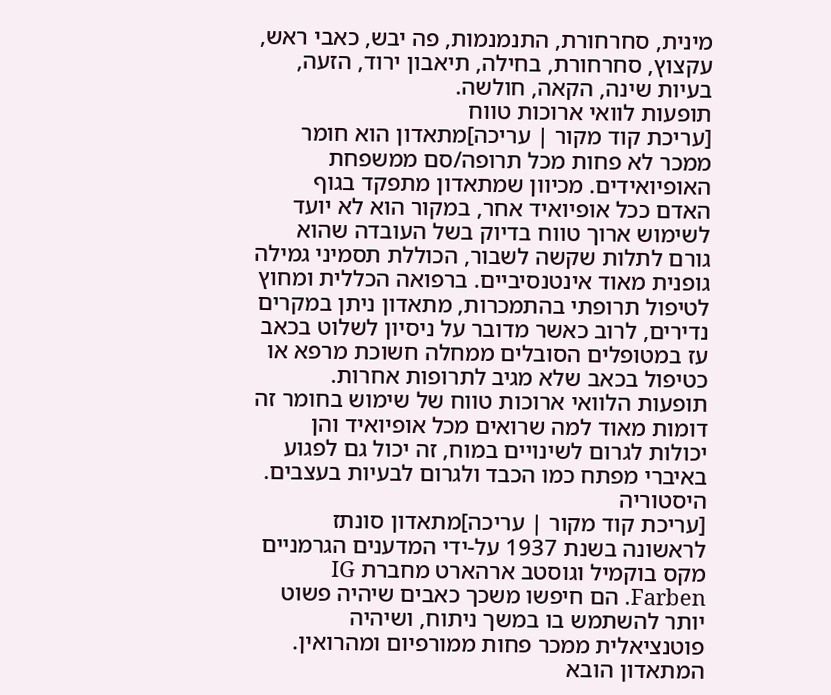מינית, סחרחורת, התנמנמות, פה יבש, כאבי ראש, עקצוץ, סחרחורת, בחילה, תיאבון ירוד, הזעה, בעיות שינה, הקאה, חולשה.
תופעות לוואי ארוכות טווח
[עריכת קוד מקור | עריכה]מתאדון הוא חומר ממכר לא פחות מכל תרופה/סם ממשפחת האופיואידים. מכיוון שמתאדון מתפקד בגוף האדם ככל אופיואיד אחר, במקור הוא לא יועד לשימוש ארוך טווח בדיוק בשל העובדה שהוא גורם לתלות שקשה לשבור, הכוללת תסמיני גמילה גופנית מאוד אינטנסיביים. ברפואה הכללית ומחוץ לטיפול תרופתי בהתמכרות, מתאדון ניתן במקרים נדירים, לרוב כאשר מדובר על ניסיון לשלוט בכאב עז במטופלים הסובלים ממחלה חשוכת מרפא או כטיפול בכאב שלא מגיב לתרופות אחרות.
תופעות הלוואי ארוכות טווח של שימוש בחומר זה דומות מאוד למה שרואים מכל אופיואיד והן יכולות לגרום לשינויים במוח, זה יכול גם לפגוע באיברי מפתח כמו הכבד ולגרום לבעיות בעצבים.
היסטוריה
[עריכת קוד מקור | עריכה]מתאדון סונתז לראשונה בשנת 1937 על-ידי המדענים הגרמניים מקס בוקמיל וגוסטב ארהארט מחברת IG Farben. הם חיפשו משכך כאבים שיהיה פשוט יותר להשתמש בו במשך ניתוח, ושיהיה פוטנציאלית ממכר פחות ממורפיום ומהרואין. המתאדון הובא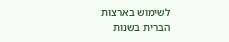לשימוש בארצות הברית בשנות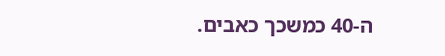ה-40 כמשכך כאבים.